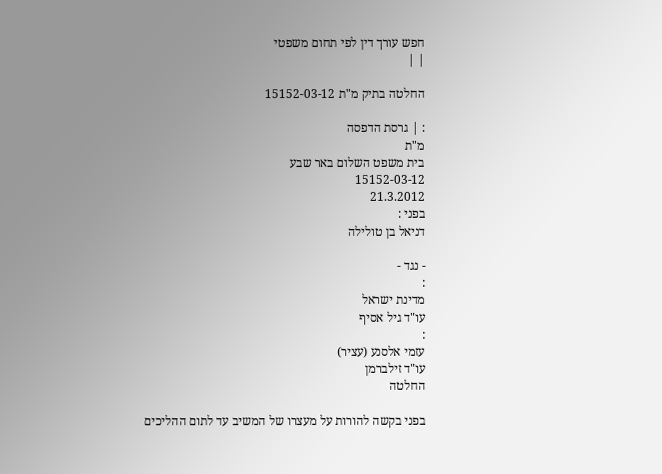חפש עורך דין לפי תחום משפטי
| |

החלטה בתיק מ"ת 15152-03-12

: | גרסת הדפסה
מ"ת
בית משפט השלום באר שבע
15152-03-12
21.3.2012
בפני :
דניאל בן טולילה

- נגד -
:
מדינת ישראל
עו"ד גיל אסיף
:
עזמי אלסנע (עציר)
עו"ד זילברמן
החלטה

בפני בקשה להורות על מעצרו של המשיב עד לתום ההליכים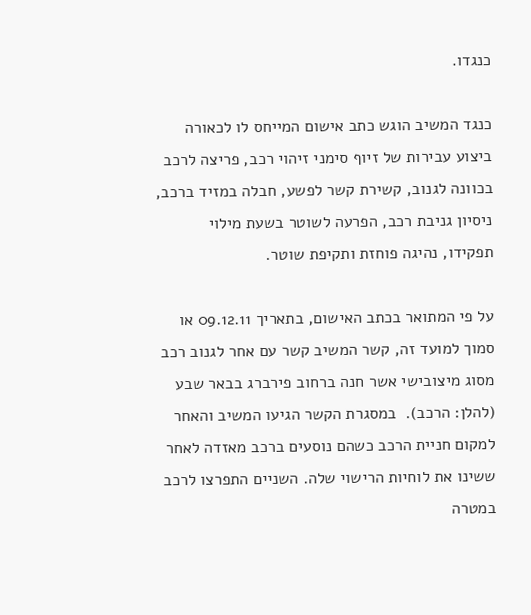כנגדו.

כנגד המשיב הוגש כתב אישום המייחס לו לכאורה ביצוע עבירות של זיוף סימני זיהוי רכב, פריצה לרכב בכוונה לגנוב, קשירת קשר לפשע, חבלה במזיד ברכב, ניסיון גניבת רכב, הפרעה לשוטר בשעת מילוי תפקידו, נהיגה פוחזת ותקיפת שוטר.

על פי המתואר בכתב האישום, בתאריך 09.12.11 או סמוך למועד זה, קשר המשיב קשר עם אחר לגנוב רכב מסוג מיצובישי אשר חנה ברחוב פירברג בבאר שבע (להלן: הרכב).  במסגרת הקשר הגיעו המשיב והאחר למקום חניית הרכב כשהם נוסעים ברכב מאזדה לאחר ששינו את לוחיות הרישוי שלה. השניים התפרצו לרכב במטרה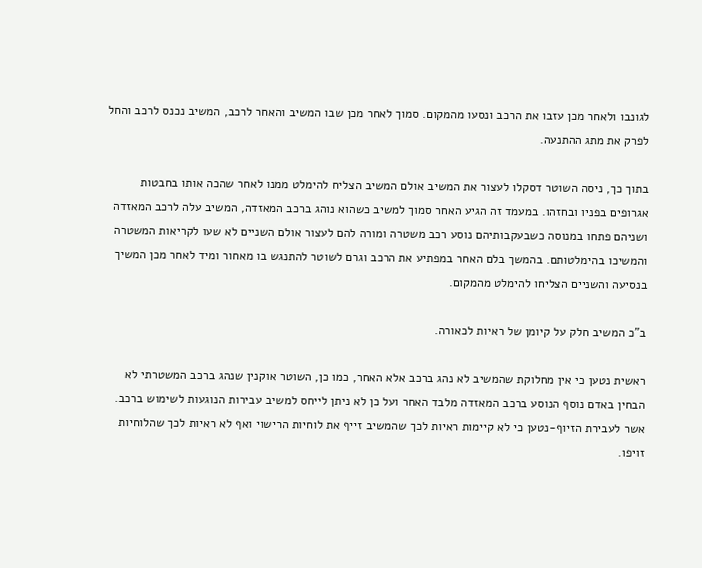לגונבו ולאחר מכן עזבו את הרכב ונסעו מהמקום. סמוך לאחר מכן שבו המשיב והאחר לרכב, המשיב נכנס לרכב והחל לפרק את מתג ההתנעה.

בתוך כך, ניסה השוטר דסקלו לעצור את המשיב אולם המשיב הצליח להימלט ממנו לאחר שהכה אותו בחבטות אגרופים בפניו ובחזהו. במעמד זה הגיע האחר סמוך למשיב כשהוא נוהג ברכב המאזדה, המשיב עלה לרכב המאזדה ושניהם פתחו במנוסה כשבעקבותיהם נוסע רכב משטרה ומורה להם לעצור אולם השניים לא שעו לקריאות המשטרה והמשיכו בהימלטותם. בהמשך בלם האחר במפתיע את הרכב וגרם לשוטר להתנגש בו מאחור ומיד לאחר מכן המשיך בנסיעה והשניים הצליחו להימלט מהמקום.

ב"כ המשיב חלק על קיומן של ראיות לכאורה.

ראשית נטען כי אין מחלוקת שהמשיב לא נהג ברכב אלא האחר, כמו כן, השוטר אוקנין שנהג ברכב המשטרתי לא הבחין באדם נוסף הנוסע ברכב המאזדה מלבד האחר ועל כן לא ניתן לייחס למשיב עבירות הנוגעות לשימוש ברכב. אשר לעבירת הזיוף-נטען כי לא קיימות ראיות לכך שהמשיב זייף את לוחיות הרישוי ואף לא ראיות לכך שהלוחיות זויפו.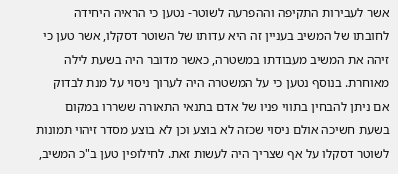אשר לעבירות התקיפה וההפרעה לשוטר- נטען כי הראיה היחידה לחובתו של המשיב בעניין זה היא עדותו של השוטר דסקלו, אשר טען כי זיהה את המשיב מעבודתו במשטרה, כאשר מדובר היה בשעת לילה מאוחרת. בנוסף נטען כי על המשטרה היה לערוך ניסוי על מנת לבדוק אם ניתן להבחין בתווי פניו של אדם בתנאי התאורה ששררו במקום בשעת חשיכה אולם ניסוי שכזה לא בוצע וכן לא בוצע מסדר זיהוי תמונות לשוטר דסקלו על אף שצריך היה לעשות זאת. לחילופין טען ב"כ המשיב,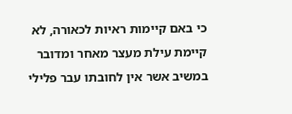כי באם קיימות ראיות לכאורה, לא קיימת עילת מעצר מאחר ומדובר במשיב אשר אין לחובתו עבר פלילי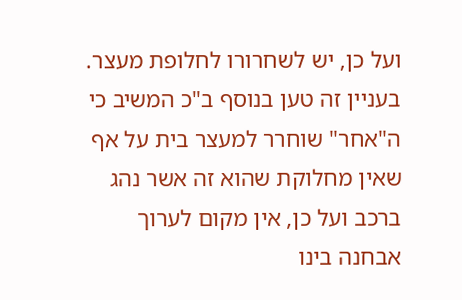ועל כן, יש לשחרורו לחלופת מעצר. בעניין זה טען בנוסף ב"כ המשיב כי ה"אחר" שוחרר למעצר בית על אף שאין מחלוקת שהוא זה אשר נהג ברכב ועל כן, אין מקום לערוך אבחנה בינו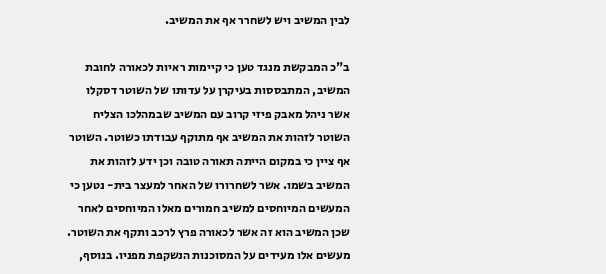לבין המשיב ויש לשחרר אף את המשיב.

ב"כ המבקשת מנגד טען כי קיימות ראיות לכאורה לחובת המשיב, המתבססות בעיקרן על עדותו של השוטר דסקלו אשר ניהל מאבק פיזי קרוב עם המשיב שבמהלכו הצליח השוטר לזהות את המשיב אף מתוקף עבודתו כשוטר. השוטר אף ציין כי במקום הייתה תאורה טובה וכן ידע לזהות את המשיב בשמו. אשר לשחרורו של האחר למעצר בית- נטען כי המעשים המיוחסים למשיב חמורים מאלו המיוחסים לאחר שכן המשיב הוא זה אשר לכאורה פרץ לרכב ותקף את השוטר. מעשים אלו מעידים על המסוכנות הנשקפת מפניו. בנוסף,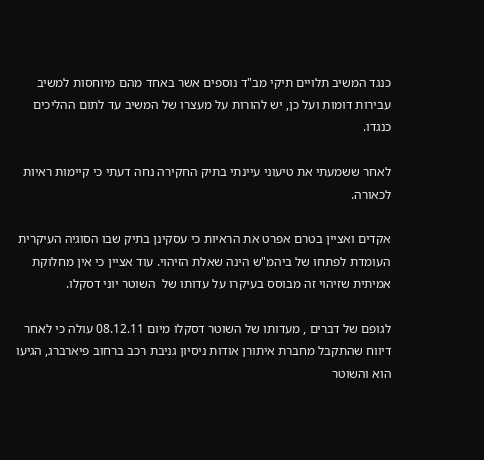כנגד המשיב תלויים תיקי מב"ד נוספים אשר באחד מהם מיוחסות למשיב עבירות דומות ועל כן, יש להורות על מעצרו של המשיב עד לתום ההליכים כנגדו.

לאחר ששמעתי את טיעוני עיינתי בתיק החקירה נחה דעתי כי קיימות ראיות לכאורה.

אקדים ואציין בטרם אפרט את הראיות כי עסקינן בתיק שבו הסוגיה העיקרית העומדת לפתחו של ביהמ"ש הינה שאלת הזיהוי. עוד אציין כי אין מחלוקת אמיתית שזיהוי זה מבוסס בעיקרו על עדותו של  השוטר יוני דסקלו.

לגופם של דברים , מעדותו של השוטר דסקלו מיום 08.12.11 עולה כי לאחר דיווח שהתקבל מחברת איתורן אודות ניסיון גניבת רכב ברחוב פיארברג, הגיעו הוא והשוטר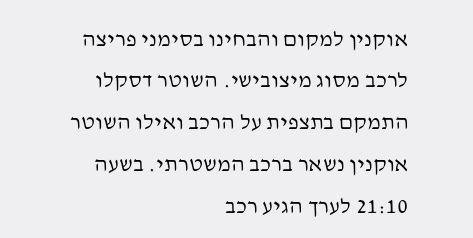אוקנין למקום והבחינו בסימני פריצה לרכב מסוג מיצובישי. השוטר דסקלו התמקם בתצפית על הרכב ואילו השוטר אוקנין נשאר ברכב המשטרתי. בשעה 21:10 לערך הגיע רכב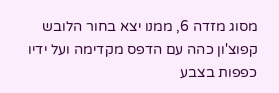מסוג מזדה 6, ממנו יצא בחור הלובש קפוצ'ון כהה עם הדפס מקדימה ועל ידיו כפפות בצבע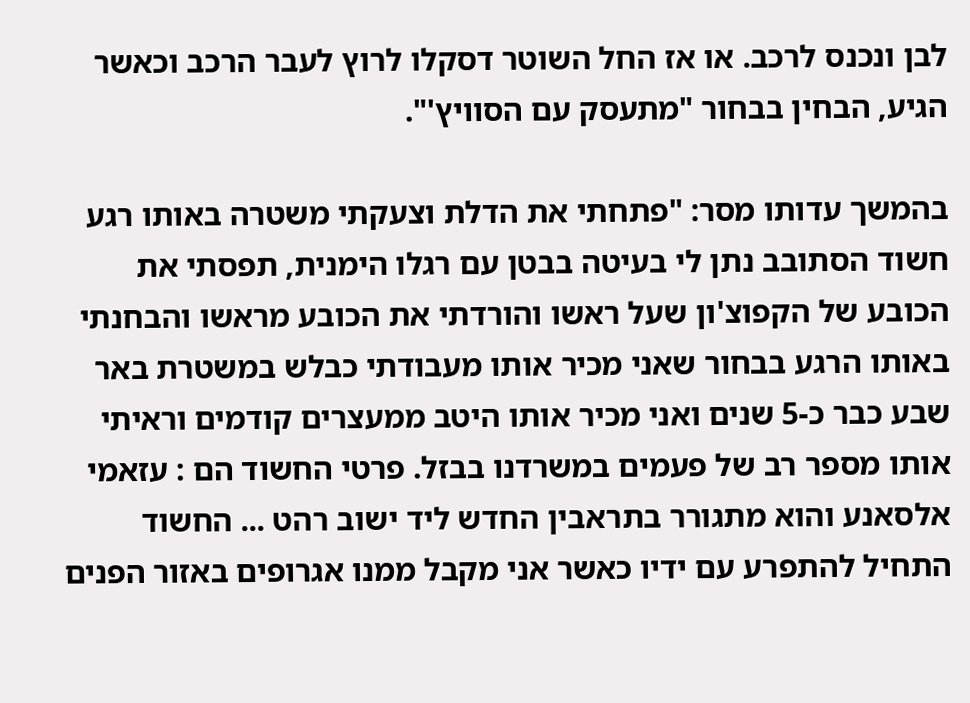לבן ונכנס לרכב. או אז החל השוטר דסקלו לרוץ לעבר הרכב וכאשר הגיע, הבחין בבחור "מתעסק עם הסוויץ'".

בהמשך עדותו מסר: "פתחתי את הדלת וצעקתי משטרה באותו רגע חשוד הסתובב נתן לי בעיטה בבטן עם רגלו הימנית, תפסתי את הכובע של הקפוצ'ון שעל ראשו והורדתי את הכובע מראשו והבחנתי באותו הרגע בבחור שאני מכיר אותו מעבודתי כבלש במשטרת באר שבע כבר כ-5 שנים ואני מכיר אותו היטב ממעצרים קודמים וראיתי אותו מספר רב של פעמים במשרדנו בבזל. פרטי החשוד הם : עזאמי אלסאנע והוא מתגורר בתראבין החדש ליד ישוב רהט ... החשוד התחיל להתפרע עם ידיו כאשר אני מקבל ממנו אגרופים באזור הפנים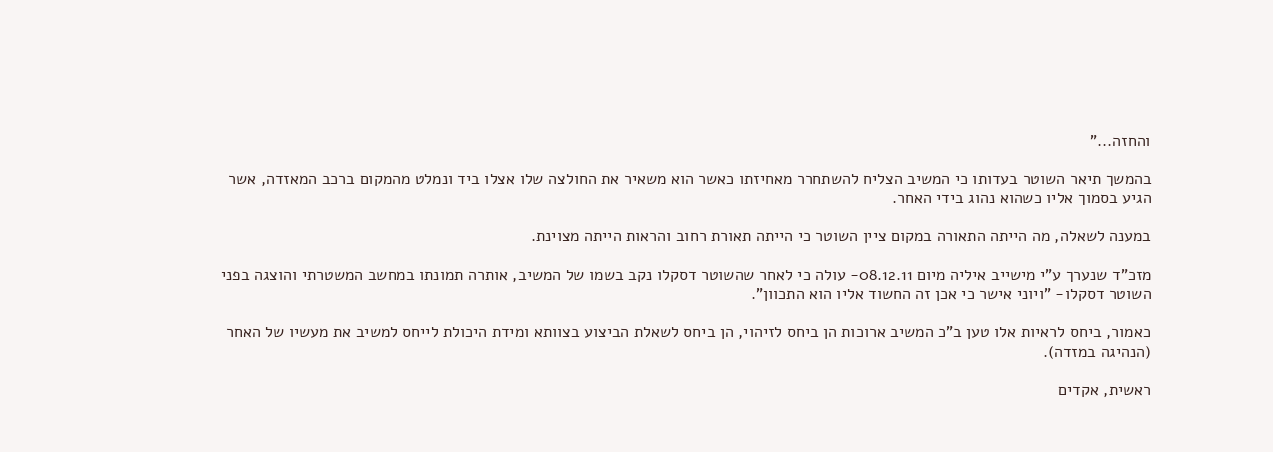והחזה..."

בהמשך תיאר השוטר בעדותו כי המשיב הצליח להשתחרר מאחיזתו כאשר הוא משאיר את החולצה שלו אצלו ביד ונמלט מהמקום ברכב המאזדה, אשר הגיע בסמוך אליו כשהוא נהוג בידי האחר.

במענה לשאלה, מה הייתה התאורה במקום ציין השוטר כי הייתה תאורת רחוב והראות הייתה מצוינת.

מזכ"ד שנערך ע"י מישייב איליה מיום 08.12.11- עולה כי לאחר שהשוטר דסקלו נקב בשמו של המשיב, אותרה תמונתו במחשב המשטרתי והוצגה בפני השוטר דסקלו- "ויוני אישר כי אכן זה החשוד אליו הוא התכוון".

כאמור, ביחס לראיות אלו טען ב"כ המשיב ארוכות הן ביחס לזיהוי, הן ביחס לשאלת הביצוע בצוותא ומידת היכולת לייחס למשיב את מעשיו של האחר (הנהיגה במזדה).

ראשית, אקדים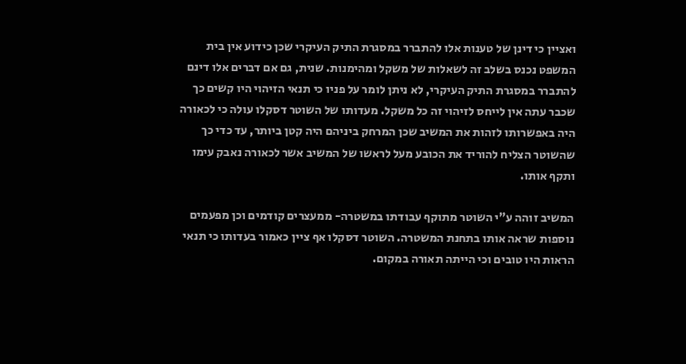ואציין כי דינן של טענות אלו להתברר במסגרת התיק העיקרי שכן כידוע אין בית המשפט נכנס בשלב זה לשאלות של משקל ומהימנות. שנית, גם אם דברים אלו דינם להתברר במסגרת התיק העיקרי, לא ניתן לומר על פניו כי תנאי הזיהוי היו קשים כך שכבר עתה אין לייחס לזיהוי זה כל משקל. מעדותו של השוטר דסקלו עולה כי לכאורה היה באפשרותו לזהות את המשיב שכן המרחק ביניהם היה קטן ביותר, עד כדי כך שהשוטר הצליח להוריד את הכובע מעל לראשו של המשיב אשר לכאורה נאבק עימו ותקף אותו.

המשיב זוהה ע"י השוטר מתוקף עבודתו במשטרה- ממעצרים קודמים וכן מפעמים נוספות שראה אותו בתחנת המשטרה. השוטר דסקלו אף ציין כאמור בעדותו כי תנאי הראות היו טובים וכי הייתה תאורה במקום.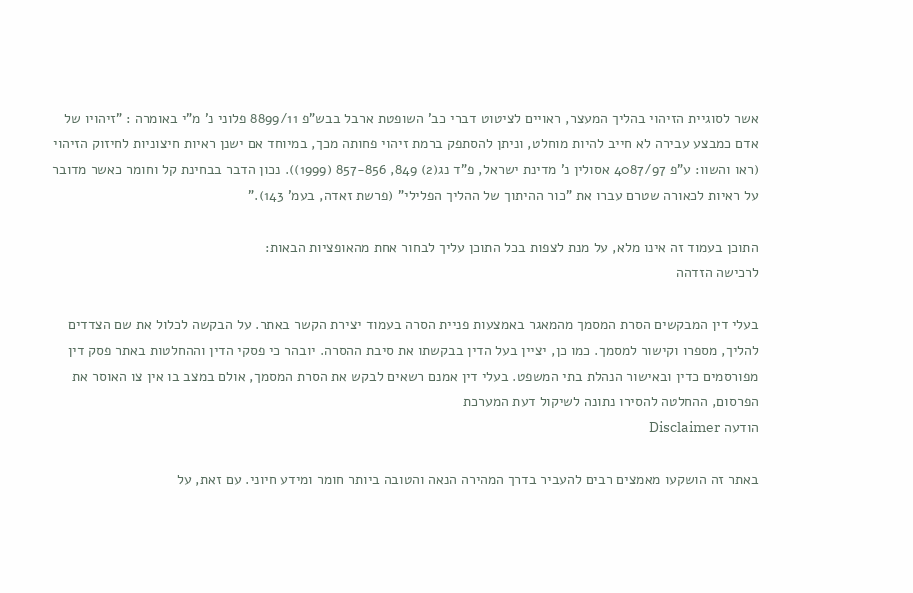אשר לסוגיית הזיהוי בהליך המעצר, ראויים לציטוט דברי כב' השופטת ארבל בבש"פ 8899/11 פלוני נ' מ"י באומרה : "זיהויו של אדם כמבצע עבירה לא חייב להיות מוחלט, וניתן להסתפק ברמת זיהוי פחותה מכך, במיוחד אם ישנן ראיות חיצוניות לחיזוק הזיהוי (ראו והשוו: ע"פ 4087/97 אסולין נ' מדינת ישראל, פ"ד נג(2) 849, 857-856 (1999)). נכון הדבר בבחינת קל וחומר כאשר מדובר על ראיות לכאורה שטרם עברו את "כור ההיתוך של ההליך הפלילי" (פרשת זאדה, בעמ' 143)."

התוכן בעמוד זה אינו מלא, על מנת לצפות בכל התוכן עליך לבחור אחת מהאופציות הבאות:
לרכישה הזדהה

בעלי דין המבקשים הסרת המסמך מהמאגר באמצעות פניית הסרה בעמוד יצירת הקשר באתר. על הבקשה לכלול את שם הצדדים להליך, מספרו וקישור למסמך. כמו כן, יציין בעל הדין בבקשתו את סיבת ההסרה. יובהר כי פסקי הדין וההחלטות באתר פסק דין מפורסמים כדין ובאישור הנהלת בתי המשפט. בעלי דין אמנם רשאים לבקש את הסרת המסמך, אולם במצב בו אין צו האוסר את הפרסום, ההחלטה להסירו נתונה לשיקול דעת המערכת
הודעה Disclaimer

באתר זה הושקעו מאמצים רבים להעביר בדרך המהירה הנאה והטובה ביותר חומר ומידע חיוני. עם זאת, על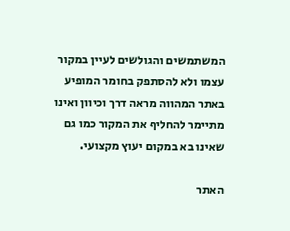המשתמשים והגולשים לעיין במקור עצמו ולא להסתפק בחומר המופיע באתר המהווה מראה דרך וכיוון ואינו מתיימר להחליף את המקור כמו גם שאינו בא במקום יעוץ מקצועי.

האתר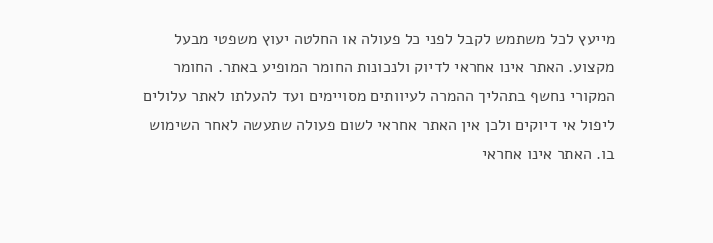מייעץ לכל משתמש לקבל לפני כל פעולה או החלטה יעוץ משפטי מבעל מקצוע. האתר אינו אחראי לדיוק ולנכונות החומר המופיע באתר. החומר המקורי נחשף בתהליך ההמרה לעיוותים מסויימים ועד להעלתו לאתר עלולים ליפול אי דיוקים ולכן אין האתר אחראי לשום פעולה שתעשה לאחר השימוש בו. האתר אינו אחראי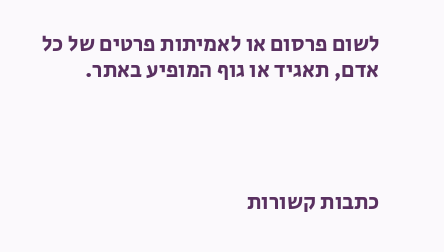לשום פרסום או לאמיתות פרטים של כל אדם, תאגיד או גוף המופיע באתר.




כתבות קשורות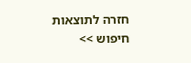חזרה לתוצאות חיפוש >>